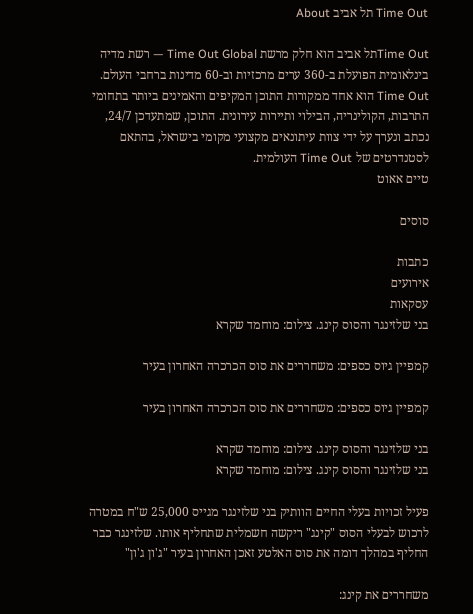Time Out תל אביב About

Time Outתל אביב הוא חלק מרשת Time Out Global — רשת מדיה בינלאומית הפועלת ב-360 ערים מרכזיות וב-60 מדינות ברחבי העולם. Time Out הוא אחד ממקורות התוכן המקיפים והאמינים ביותר בתחומי התרבות, הקולינריה, הבילוי ותיירות עירונית. התוכן, שמתעדכן 24/7, נכתב ונערך על ידי צוות עיתונאים מקצועי מקומי בישראל, בהתאם לסטנדרטים של Time Out העולמית.
טיים אאוט

סוסים

כתבות
אירועים
עסקאות
בני שלזינגר והסוס קינג. צילום: מוחמד שקרא

קמפיין גיוס כספים: משחררים את סוס הכרכרה האחרון בעיר

קמפיין גיוס כספים: משחררים את סוס הכרכרה האחרון בעיר

בני שלזינגר והסוס קינג. צילום: מוחמד שקרא
בני שלזינגר והסוס קינג. צילום: מוחמד שקרא

פעיל זכויות בעלי החיים הוותיק בני שלזינגר מגייס 25,000 ש"ח במטרה לרכוש לבעלי הסוס "קינג" ריקשה חשמלית שתחליף אותו. שלזינגר כבר החליף במהלך דומה את סוס האלטע זאכן האחרון בעיר "ג'ון ג'ון"

משחררים את קינג: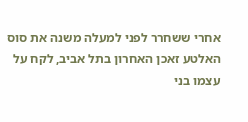אחרי ששחרר לפני למעלה משנה את סוס האלטע זאכן האחרון בתל אביב, לקח על עצמו בני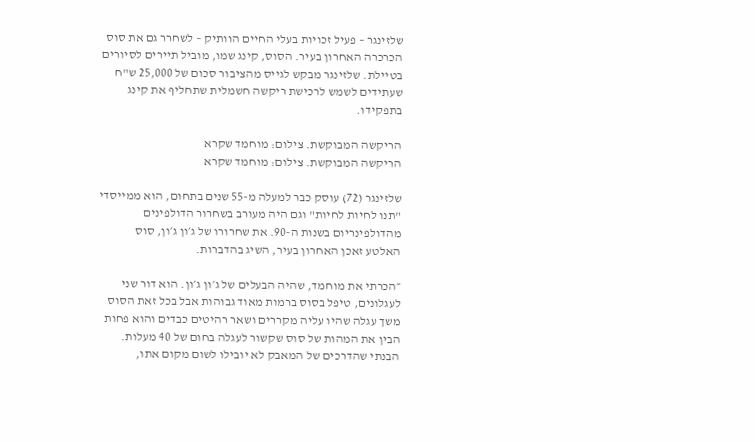שלזינגר – פעיל זכויות בעלי החיים הוותיק – לשחרר גם את סוס הכרכרה האחרון בעיר. הסוס, קינג שמו, מוביל תיירים לסיורים בטיילת. שלזינגר מבקש לגייס מהציבור סכום של 25,000 ש"ח שעתידים לשמש לרכישת ריקשה חשמלית שתחליף את קינג בתפקידו.

הריקשה המבוקשת. צילום: מוחמד שקרא
הריקשה המבוקשת. צילום: מוחמד שקרא

שלזינגר (72) עוסק כבר למעלה מ-55 שנים בתחום, הוא ממייסדי "תנו לחיות לחיות" וגם היה מעורב בשחרור הדולפינים מהדולפינריום בשנות ה-90. את שחרורו של ג׳ון ג׳ון, סוס האלטע זאכן האחרון בעיר, השיג בהדברות.

״הכרתי את מוחמד, שהיה הבעלים של ג׳ון ג׳ון. הוא דור שני לעגלונים, טיפל בסוס ברמות מאוד גבוהות אבל בכל זאת הסוס משך עגלה שהיו עליה מקררים ושאר רהיטים כבדים והוא פחות הבין את המהות של סוס שקשור לעגלה בחום של 40 מעלות. הבנתי שהדרכים של המאבק לא יובילו לשום מקום אתו,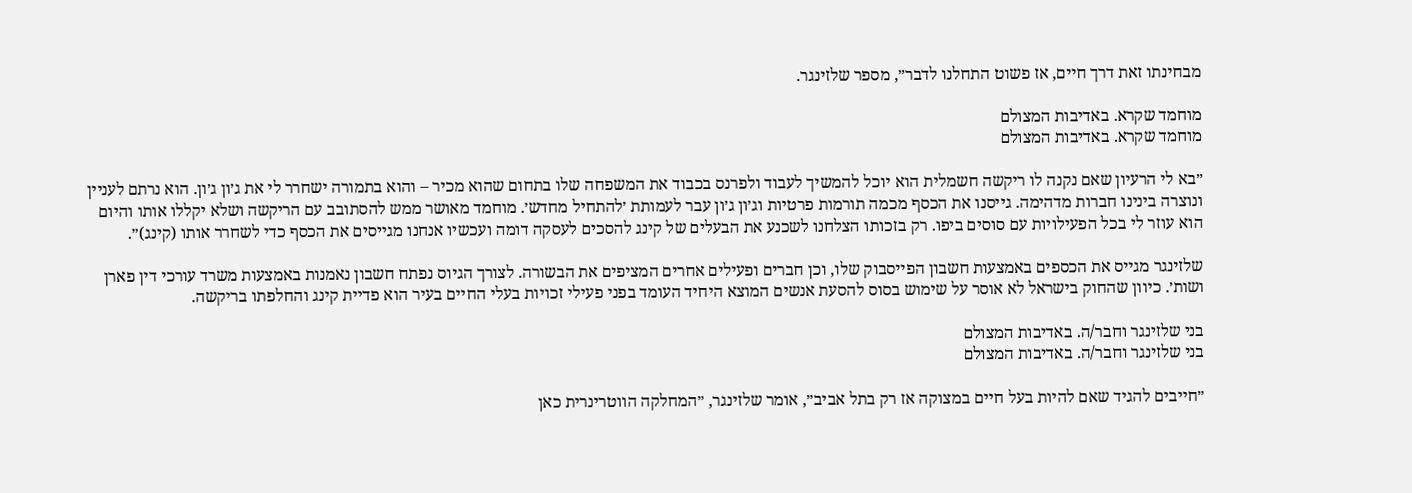מבחינתו זאת דרך חיים, אז פשוט התחלנו לדבר״, מספר שלזינגר.

מוחמד שקרא. באדיבות המצולם
מוחמד שקרא. באדיבות המצולם

״בא לי הרעיון שאם נקנה לו ריקשה חשמלית הוא יוכל להמשיך לעבוד ולפרנס בכבוד את המשפחה שלו בתחום שהוא מכיר – והוא בתמורה ישחרר לי את ג׳ון ג׳ון. הוא נרתם לעניין ונוצרה בינינו חברות מדהימה. גייסנו את הכסף מכמה תורמות פרטיות וג׳ון ג׳ון עבר לעמותת ׳להתחיל מחדש׳. מוחמד מאושר ממש להסתובב עם הריקשה ושלא יקללו אותו והיום הוא עוזר לי בכל הפעילויות עם סוסים ביפו. רק בזכותו הצלחנו לשכנע את הבעלים של קינג להסכים לעסקה דומה ועכשיו אנחנו מגייסים את הכסף כדי לשחרר אותו (קינג)״.

שלזינגר מגייס את הכספים באמצעות חשבון הפייסבוק שלו, וכן חברים ופעילים אחרים המציפים את הבשורה. לצורך הגיוס נפתח חשבון נאמנות באמצעות משרד עורכי דין פארן ושות׳. כיוון שהחוק בישראל לא אוסר על שימוש בסוס להסעת אנשים המוצא היחיד העומד בפני פעילי זכויות בעלי החיים בעיר הוא פדיית קינג והחלפתו בריקשה.

בני שלזינגר וחבר/ה. באדיבות המצולם
בני שלזינגר וחבר/ה. באדיבות המצולם

״חייבים להגיד שאם להיות בעל חיים במצוקה אז רק בתל אביב״, אומר שלזינגר, ״המחלקה הווטרינרית כאן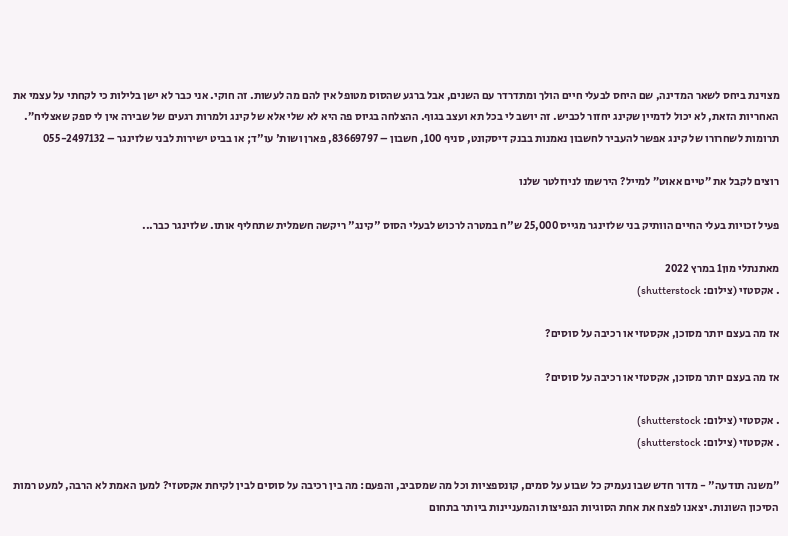מצוינת ביחס לשאר המדינה, שם היחס לבעלי חיים הולך ומתדרדר עם השנים, אבל ברגע שהסוס מטופל אין להם מה לעשות. זה חוקי. אני כבר לא ישן בלילות כי לקחתי על עצמי את האחריות הזאת, לא יכול לדמיין שקינג יחזור לכביש. זה יושב לי בכל תא ועצב בגוף. ההצלחה בגיוס פה היא לא שלי אלא של קינג ולמרות רגעים של שבירה אין לי ספק שאצליח״.
תרומות לשחרורו של קינג אפשר להעביר לחשבון נאמנות בבנק דיסקונט, סניף 100, חשבון – 83669797, פארן ושות' עו"ד; או בביט ישירות לבני שלזינגר – 055-2497132

רוצים לקבל את ״טיים אאוט״ למייל? הירשמו לניוזלטר שלנו

פעיל זכויות בעלי החיים הוותיק בני שלזינגר מגייס 25,000 ש"ח במטרה לרכוש לבעלי הסוס "קינג" ריקשה חשמלית שתחליף אותו. שלזינגר כבר...

מאתנתלי מון1 במרץ 2022
. אקסטזי (צילום: shutterstock)

אז מה בעצם יותר מסוכן, אקסטזי או רכיבה על סוסים?

אז מה בעצם יותר מסוכן, אקסטזי או רכיבה על סוסים?

. אקסטזי (צילום: shutterstock)
. אקסטזי (צילום: shutterstock)

"משנה תודעה" - מדור חדש שבו נעמיק כל שבוע על סמים, קונספציות וכל מה שמסביב, והפעם: מה בין רכיבה על סוסים לבין לקיחת אקסטזי? למען האמת לא הרבה, למעט רמות הסיכון השונות. יצאנו לפצח את אחת הסוגיות הנפיצות והמעניינות ביותר בתחום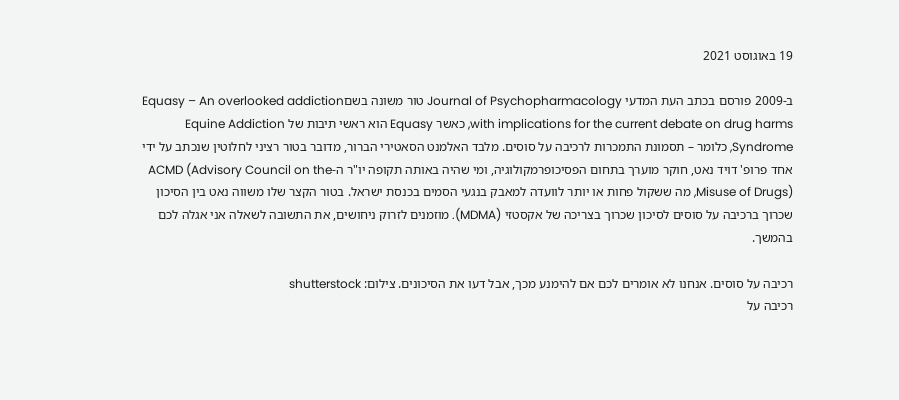19 באוגוסט 2021

ב-2009 פורסם בכתב העת המדעי Journal of Psychopharmacology טור משונה בשםEquasy – An overlooked addiction with implications for the current debate on drug harms, כאשר Equasy הוא ראשי תיבות של Equine Addiction Syndrome, כלומר – תסמונת התמכרות לרכיבה על סוסים. מלבד האלמנט הסאטירי הברור, מדובר בטור רציני לחלוטין שנכתב על ידי אחד פרופ' דויד נאט, חוקר מוערך בתחום הפסיכופרמקולוגיה, ומי שהיה באותה תקופה יו"ר ה-ACMD (Advisory Council on the Misuse of Drugs), מה ששקול פחות או יותר לוועדה למאבק בנגעי הסמים בכנסת ישראל. בטור הקצר שלו משווה נאט בין הסיכון שכרוך ברכיבה על סוסים לסיכון שכרוך בצריכה של אקסטזי (MDMA). מוזמנים לזרוק ניחושים, את התשובה לשאלה אני אגלה לכם בהמשך.

רכיבה על סוסים. אנחנו לא אומרים לכם אם להימנע מכך, אבל דעו את הסיכונים. צילום: shutterstock
רכיבה על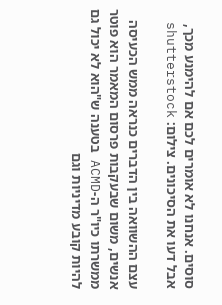סוסים. אנחנו לא אומרים לכם אם להימנע מכך, אבל דעו את הסיכונים. צילום: shutterstock

עצם ההשוואה בין הדברים כנראה ממש הכעיסה אנשים, משום שבעקבות פרסום המאמר הוא פוטר ממשרתו כיו"ר ה-ACMD בטענה ש"הוא לא יכול גם להיות קובע מדיניות וגם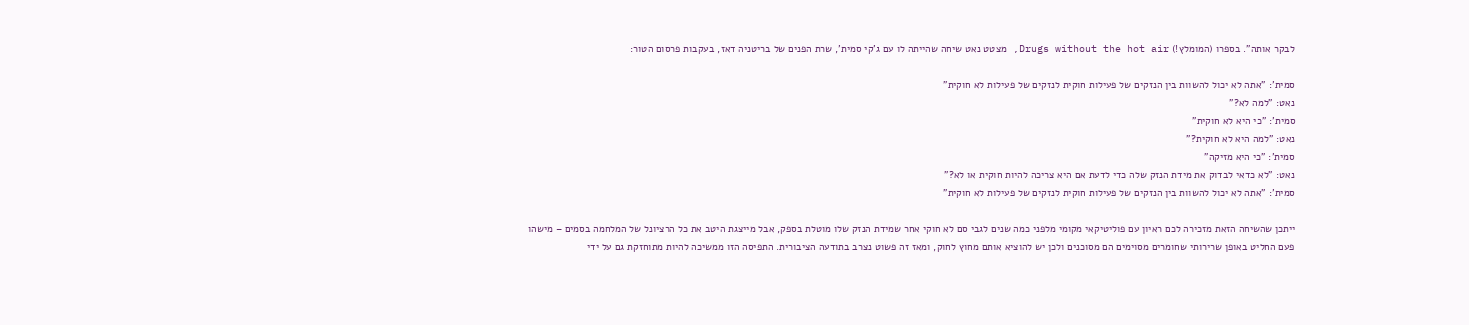לבקר אותה". בספרו (המומלץ!) Drugs without the hot air, מצטט נאט שיחה שהייתה לו עם ג'קי סמית', שרת הפנים של בריטניה דאז, בעקבות פרסום הטור:

סמית': "אתה לא יכול להשוות בין הנזקים של פעילות חוקית לנזקים של פעילות לא חוקית"
נאט: "למה לא?"
סמית': "כי היא לא חוקית"
נאט: "למה היא לא חוקית?"
סמית': "כי היא מזיקה"
נאט: "לא כדאי לבדוק את מידת הנזק שלה כדי לדעת אם היא צריכה להיות חוקית או לא?"
סמית': "אתה לא יכול להשוות בין הנזקים של פעילות חוקית לנזקים של פעילות לא חוקית"

ייתכן שהשיחה הזאת מזכירה לכם ראיון עם פוליטיקאי מקומי מלפני כמה שנים לגבי סם לא חוקי אחר שמידת הנזק שלו מוטלת בספק, אבל מייצגת היטב את כל הרציונל של המלחמה בסמים – מישהו פעם החליט באופן שרירותי שחומרים מסוימים הם מסוכנים ולכן יש להוציא אותם מחוץ לחוק, ומאז זה פשוט נצרב בתודעה הציבורית. התפיסה הזו ממשיכה להיות מתוחזקת גם על ידי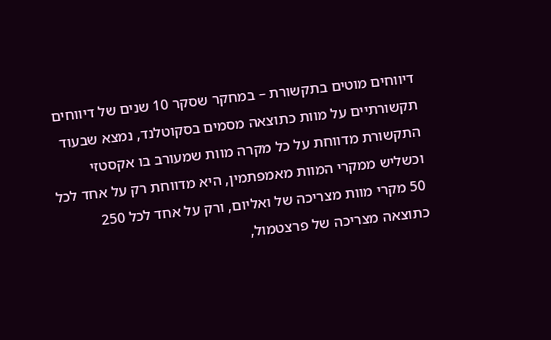דיווחים מוטים בתקשורת – במחקר שסקר 10 שנים של דיווחים תקשורתיים על מוות כתוצאה מסמים בסקוטלנד, נמצא שבעוד התקשורת מדווחת על כל מקרה מוות שמעורב בו אקסטזי וכשליש ממקרי המוות מאמפתמין, היא מדווחת רק על אחד לכל 50 מקרי מוות מצריכה של ואליום, ורק על אחד לכל 250 כתוצאה מצריכה של פרצטמול,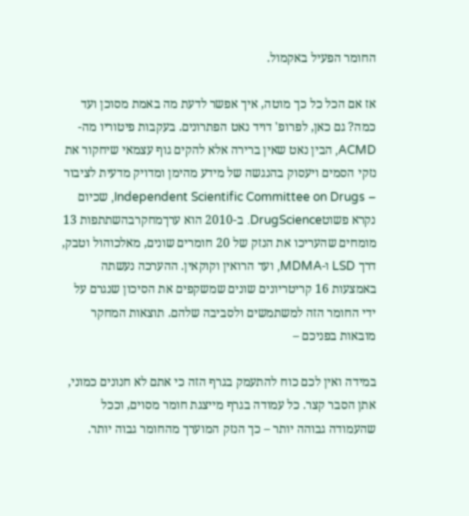החומר הפעיל באקמול.

אז אם הכל כל כך מוטה, איך אפשר לדעת מה באמת מסוכן ועד כמה? גם כאן, לפרופ' דויד נאט הפתרונים. בעקבות פיטוריו מה-ACMD, הבין נאט שאין ברירה אלא להקים גוף עצמאי שיחקור את נזקי הסמים ויעסוק בהנגשה של מידע מהימן ומדויק מדעית לציבור – Independent Scientific Committee on Drugs, שכיום נקרא פשוטDrugScience. ב-2010 הוא ערךמחקרבהשתתפות 13 מומחים שהעריכו את הנזק של 20 חומרים שונים, מאלכוהול וטבק, דרך LSD ו-MDMA, ועד הרואין וקוקאין. ההערכה נעשתה באמצעות 16 קריטריונים שונים שמשקפים את הסיכון שנגרם על ידי החומר הזה למשתמשים ולסביבה שלהם. תוצאות המחקר מובאות בפניכם –

במידה ואין לכם כוח להתעמק בגרף הזה כי אתם לא חנונים כמוני, אתן הסבר קצר. כל עמודה בגרף מייצגת חומר מסוים, וככל שהעמודה גבוהה יותר – כך הנזק המוערך מהחומר גבוה יותר.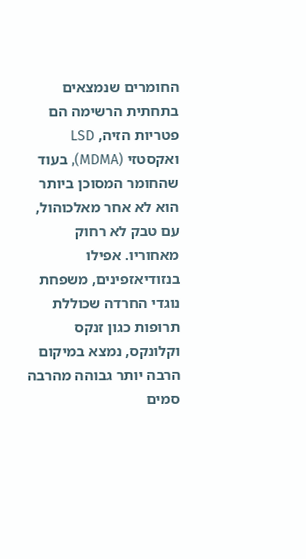החומרים שנמצאים בתחתית הרשימה הם פטריות הזיה, LSD ואקסטזי (MDMA), בעוד שהחומר המסוכן ביותר הוא לא אחר מאלכוהול, עם טבק לא רחוק מאחוריו. אפילו בנזודיאזפינים, משפחת נוגדי החרדה שכוללת תרופות כגון זנקס וקלונקס, נמצא במיקום הרבה יותר גבוהה מהרבה סמים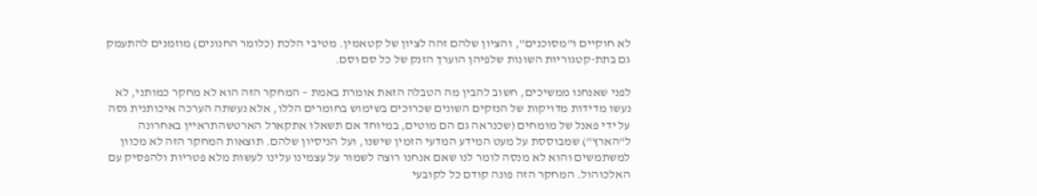לא חוקיים ו"מסוכנים", והציון שלהם זהה לציון של קטאמין. מטיבי הלכת (כלומר החנונים) מוזמנים להתעמק גם בתת-קטגוריות השונות שלפיהן הוערך הזנק של כל סם וסם.

לפני שאנחנו ממשיכים, חשוב להבין מה הטבלה הזאת אומרת באמת – המחקר הזה הוא לא מחקר כמותני, לא נעשו מדידות מדויקות של הנזקים השונים שכרוכים בשימוש בחומרים הללו, אלא נעשתה הערכה איכותנית גסה על ידי פאנל של מומחים (שכנראה גם הם מוטים, במיוחד אם תשאלו אתקארל הארטשהתראיין באחרונה ל"הארץ") שמבוססת על מעט המידע המדעי הזמין שישנו, ועל הניסיון שלהם. תוצאות המחקר הזה לא מכוון למשתמשים והוא לא מנסה לומר לנו שאם אנחנו רוצה לשמור על עצמינו עלינו לעשות מלא פטריות ולהפסיק עם האלכוהול. המחקר הזה פונה קודם כל לקובעי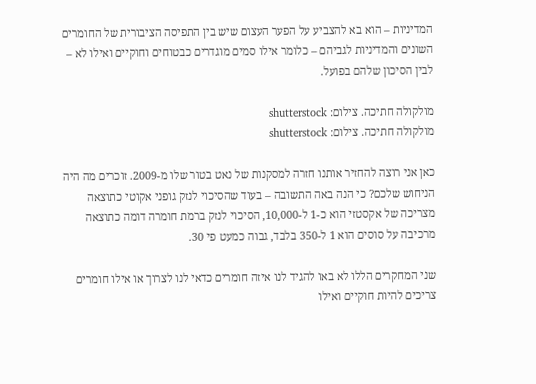המדיניות – הוא בא להצביע על הפער העצום שיש בין התפיסה הציבורית של החומרים השונים והמדיניות לגביהם – כלומר אילו סמים מוגדרים כבטוחים וחוקיים ואילו לא – לבין הסיכון שלהם בפועל.

מולקולה חתיכה. צילום: shutterstock
מולקולה חתיכה. צילום: shutterstock

כאן אני רוצה להחזיר אותנו חזרה למסקנות של נאט בטור שלו מ-2009. זוכרים מה היה הניחוש שלכם? כי הנה באה התשובה – בעוד שהסיכוי לנזק גופני אקוטי כתוצאה מצריכה של אקסטזי הוא כ-1 ל-10,000, הסיכוי לנזק ברמת חומרה דומה כתוצאה מרכיבה על סוסים הוא 1 ל-350 בלבד, גבוה כמעט פי 30.

שני המחקרים הללו לא באו להגיד לנו איזה חומרים כדאי לנו לצרוך או אילו חומרים צריכים להיות חוקיים ואילו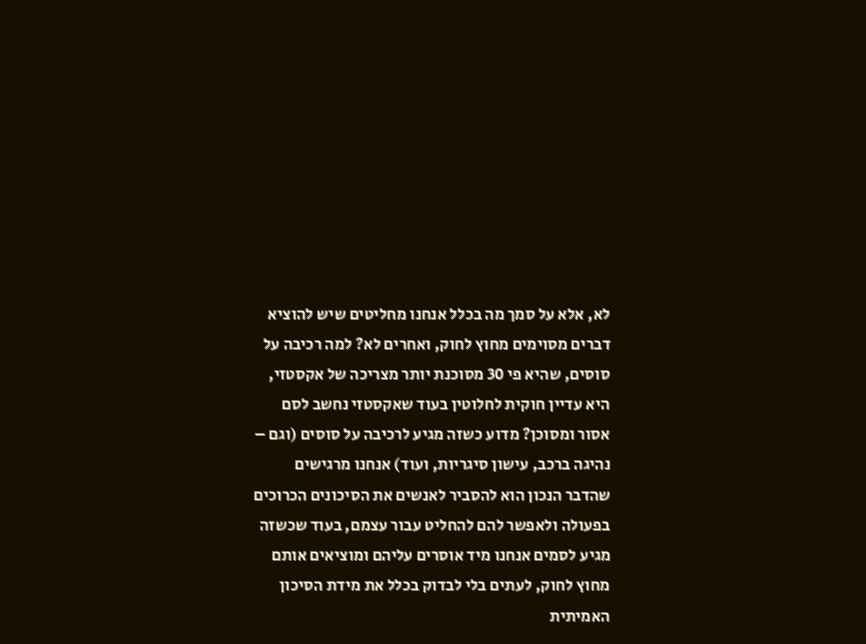לא, אלא על סמך מה בכלל אנחנו מחליטים שיש להוציא דברים מסוימים מחוץ לחוק, ואחרים לא? למה רכיבה על סוסים, שהיא פי 30 מסוכנת יותר מצריכה של אקסטזי, היא עדיין חוקית לחלוטין בעוד שאקסטזי נחשב לסם אסור ומסוכן? מדוע כשזה מגיע לרכיבה על סוסים (וגם – נהיגה ברכב, עישון סיגריות, ועוד) אנחנו מרגישים שהדבר הנכון הוא להסביר לאנשים את הסיכונים הכרוכים בפעולה ולאפשר להם להחליט עבור עצמם, בעוד שכשזה מגיע לסמים אנחנו מיד אוסרים עליהם ומוציאים אותם מחוץ לחוק, לעתים בלי לבדוק בכלל את מידת הסיכון האמיתית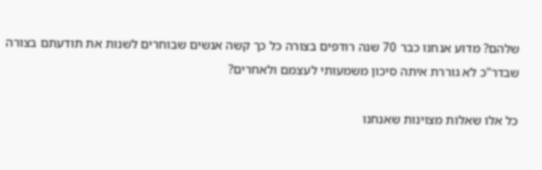שלהם? מדוע אנחנו כבר 70 שנה רודפים בצורה כל כך קשה אנשים שבוחרים לשנות את תודעתם בצורה שבדר"כ לא גוררת איתה סיכון משמעותי לעצמם ולאחרים?

כל אלו שאלות מצוינות שאנחנו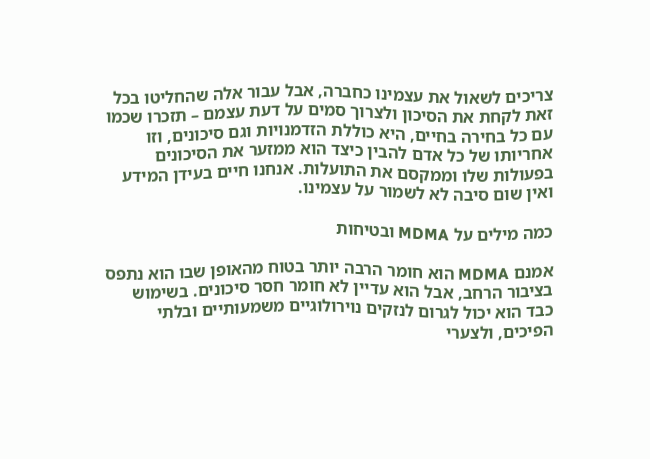צריכים לשאול את עצמינו כחברה, אבל עבור אלה שהחליטו בכל זאת לקחת את הסיכון ולצרוך סמים על דעת עצמם – תזכרו שכמו עם כל בחירה בחיים, היא כוללת הזדמנויות וגם סיכונים, וזו אחריותו של כל אדם להבין כיצד הוא ממזער את הסיכונים בפעולות שלו וממקסם את התועלות. אנחנו חיים בעידן המידע ואין שום סיבה לא לשמור על עצמינו.

כמה מילים על MDMA ובטיחות

אמנם MDMA הוא חומר הרבה יותר בטוח מהאופן שבו הוא נתפס בציבור הרחב, אבל הוא עדיין לא חומר חסר סיכונים. בשימוש כבד הוא יכול לגרום לנזקים נוירולוגיים משמעותיים ובלתי הפיכים, ולצערי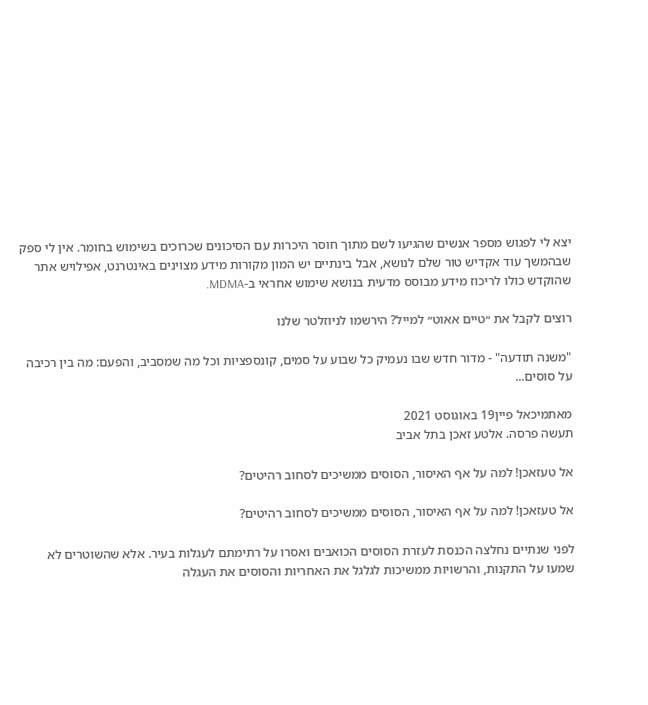יצא לי לפגוש מספר אנשים שהגיעו לשם מתוך חוסר היכרות עם הסיכונים שכרוכים בשימוש בחומר. אין לי ספק שבהמשך עוד אקדיש טור שלם לנושא, אבל בינתיים יש המון מקורות מידע מצוינים באינטרנט, אפילויש אתר שהוקדש כולו לריכוז מידע מבוסס מדעית בנושא שימוש אחראי ב-MDMA.

רוצים לקבל את ״טיים אאוט״ למייל? הירשמו לניוזלטר שלנו

"משנה תודעה" - מדור חדש שבו נעמיק כל שבוע על סמים, קונספציות וכל מה שמסביב, והפעם: מה בין רכיבה על סוסים...

מאתמיכאל פיין19 באוגוסט 2021
תעשה פרסה. אלטע זאכן בתל אביב

אל טעזאכן! למה על אף האיסור, הסוסים ממשיכים לסחוב רהיטים?

אל טעזאכן! למה על אף האיסור, הסוסים ממשיכים לסחוב רהיטים?

לפני שנתיים נחלצה הכנסת לעזרת הסוסים הכואבים ואסרו על רתימתם לעגלות בעיר. אלא שהשוטרים לא שמעו על התקנות, והרשויות ממשיכות לגלגל את האחריות והסוסים את העגלה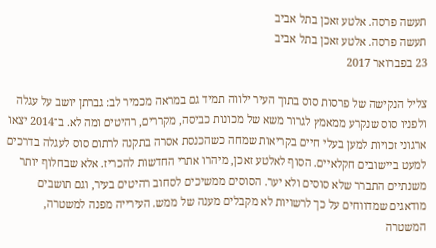תעשה פרסה. אלטע זאכן בתל אביב
תעשה פרסה. אלטע זאכן בתל אביב
23 בפברואר 2017

צליל הנקישה של פרסות סוס בתוך העיר ילווה תמיד גם במראה מכמיר לב: גברתן יושב על עגלה ולפניו סוס שנקרע ממאמץ לגרור משא של מכונות כביסה, מקררים, רהיטים ומה לא. ב־2014 יצאו ארגוני זכויות למען בעלי חיים בקריאות שמחה כשהכנסת אסרה בתקנה לרתום סוס לעגלה בדרכים למעט ביישובים חקלאיים. הסוף לאלטע זאכן, מיהרו אתרי החדשות להכריז. אלא שבחלוף יותר משנתיים התברר שלא סוסים ולא יער. הסוסים ממשיכים לסחוב רהיטים בעיר, וגם תושבים מודאגים שמדווחים על כך לרשויות לא מקבלים מענה של ממש. העירייה מפנה למשטרה, המשטרה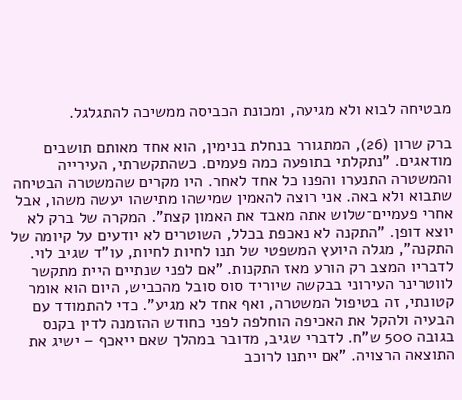מבטיחה לבוא ולא מגיעה, ומכונת הכביסה ממשיכה להתגלגל.

ברק שרון (26), המתגורר בנחלת בנימין, הוא אחד מאותם תושבים מודאגים. "נתקלתי בתופעה כמה פעמים. כשהתקשרתי, העירייה והמשטרה התנערו והפנו כל אחד לאחר. היו מקרים שהמשטרה הבטיחה שתבוא ולא באה. אני רוצה להאמין שמישהו מתישהו יעשה משהו, אבל אחרי פעמיים־שלוש אתה מאבד את האמון קצת". המקרה של ברק לא יוצא דופן. "התקנה לא נאכפת בכלל, השוטרים לא יודעים על קיומה של התקנה", מגלה היועץ המשפטי של תנו לחיות לחיות, עו"ד שגיב לוי. לדבריו המצב רק הורע מאז התקנות. "אם לפני שנתיים היית מתקשר לווטרינר העירוני בבקשה שיוריד סוס סובל מהכביש, היום הוא אומר קטונתי, זה בטיפול המשטרה, ואף אחד לא מגיע". כדי להתמודד עם הבעיה ולהקל את האכיפה הוחלפה לפני כחודש ההזמנה לדין בקנס בגובה 500 ש"ח. לדברי שגיב, מדובר במהלך שאם ייאכף – ישיג את התוצאה הרצויה. "אם ייתנו לרוכב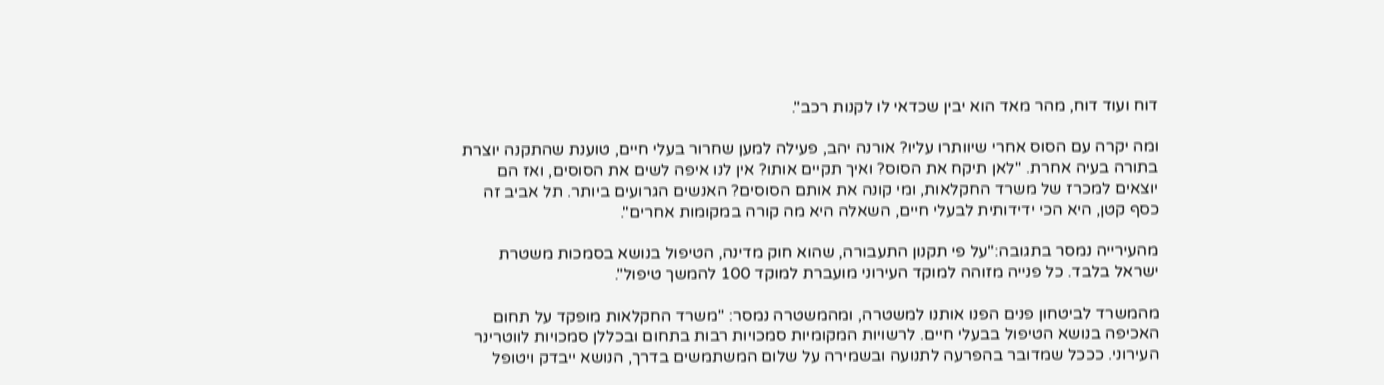דוח ועוד דוח, מהר מאד הוא יבין שכדאי לו לקנות רכב".

ומה יקרה עם הסוס אחרי שיוותרו עליו? אורנה יהב, פעילה למען שחרור בעלי חיים, טוענת שהתקנה יוצרת בתורה בעיה אחרת. "לאן תיקח את הסוס? ואיך תקיים אותו? אין לנו איפה לשים את הסוסים, ואז הם יוצאים למכרז של משרד החקלאות, ומי קונה את אותם הסוסים? האנשים הגרועים ביותר. תל אביב זה כסף קטן, היא הכי ידידותית לבעלי חיים, השאלה היא מה קורה במקומות אחרים".

מהעירייה נמסר בתגובה:"על פי תקנון התעבורה, שהוא חוק מדינה, הטיפול בנושא בסמכות משטרת ישראל בלבד. כל פנייה מזוהה למוקד העירוני מועברת למוקד 100 להמשך טיפול".

מהמשרד לביטחון פנים הפנו אותנו למשטרה, ומהמשטרה נמסר: "משרד החקלאות מופקד על תחום האכיפה בנושא הטיפול בבעלי חיים. לרשויות המקומיות סמכויות רבות בתחום ובכללן סמכויות לווטרינר העירוני. כככל שמדובר בהפרעה לתנועה ובשמירה על שלום המשתמשים בדרך, הנושא ייבדק ויטופל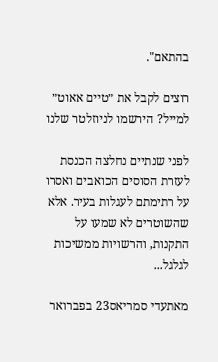בהתאם".

רוצים לקבל את ״טיים אאוט״ למייל? הירשמו לניוזלטר שלנו

לפני שנתיים נחלצה הכנסת לעזרת הסוסים הכואבים ואסרו על רתימתם לעגלות בעיר. אלא שהשוטרים לא שמעו על התקנות, והרשויות ממשיכות לגלגל...

מאתעדי סמריאס23 בפברואר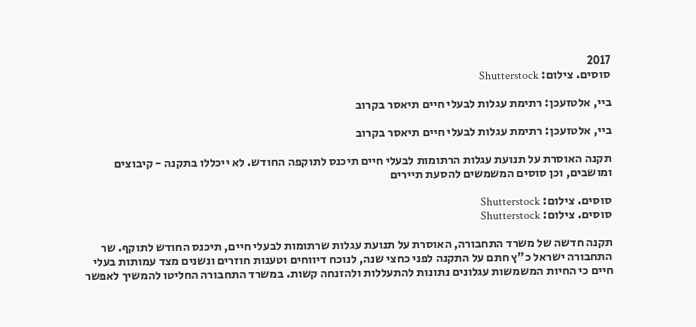2017
סוסים. צילום: Shutterstock

ביי, אלטזעכן: רתימת עגלות לבעלי חיים תיאסר בקרוב

ביי, אלטזעכן: רתימת עגלות לבעלי חיים תיאסר בקרוב

תקנה האוסרת על תנועת עגלות הרתומות לבעלי חיים תיכנס לתוקפה החודש. לא ייכללו בתקנה - קיבוצים ומושבים, וכן סוסים המשמשים להסעת תיירים

סוסים. צילום: Shutterstock
סוסים. צילום: Shutterstock

תקנה חדשה של משרד התחבורה, האוסרת על תנועת עגלות שרתומות לבעלי חיים, תיכנס החודש לתוקף. שר התחבורה ישראל כ"ץ חתם על התקנה לפני כחצי שנה, לנוכח דיווחים וטענות חוזרים ונשנים מצד עמותות בעלי חיים כי החיות המשמשות עגלונים נתונות להתעללות ולהזנחה קשות. במשרד התחבורה החליטו להמשיך לאפשר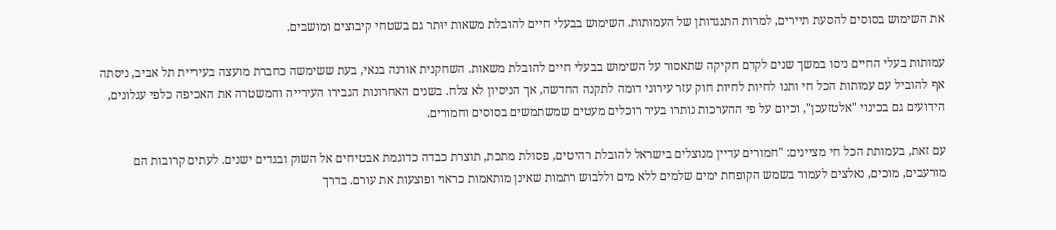את השימוש בסוסים להסעת תיירים, למרות התנגדותן של העמותות. השימוש בבעלי חיים להובלת משאות יוּתר גם בשטחי קיבוצים ומושבים.

עמותות בעלי החיים ניסו במשך שנים לקדם חקיקה שתאסור על השימוש בבעלי חיים להובלת משאות. השחקנית אורנה בנאי, בעת ששימשה כחברת מועצה בעיריית תל אביב, ניסתה אף להוביל עם עמותות הכל חי ותנו לחיות לחיות חוק עזר עירוני דומה לתקנה החדשה, אך הניסיון לא צלח. בשנים האחרונות הגבירו העירייה והמשטרה את האכיפה כלפי עגלונים, הידועים גם בכינוי "אלטזעכן", וכיום על פי ההערכות נותרו בעיר רוכלים מעטים שמשתמשים בסוסים וחמורים.

עם זאת, בעמותת הכל חי מציינים: "חמורים עדיין מנוצלים בישראל להובלת רהיטים, פסולת מתכת, תוצרת כבדה כדוגמת אבטיחים אל השוק ובגדים ישנים. לעתים קרובות הם מורעבים, מוכים, נאלצים לעמוד בשמש הקופחת ימים שלמים ללא מים וללבוש רתמות שאינן מותאמות כראוי ופוצעות את עורם. בדרך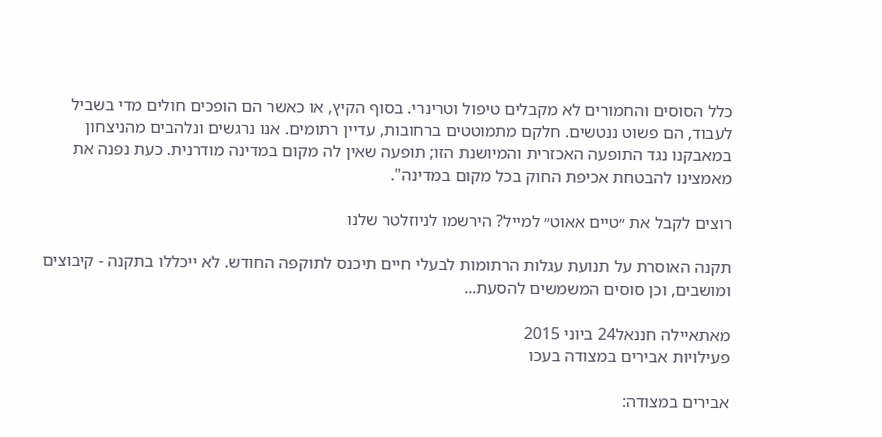כלל הסוסים והחמורים לא מקבלים טיפול וטרינרי. בסוף הקיץ, או כאשר הם הופכים חולים מדי בשביל לעבוד, הם פשוט ננטשים. חלקם מתמוטטים ברחובות, עדיין רתומים. אנו נרגשים ונלהבים מהניצחון במאבקנו נגד התופעה האכזרית והמיושנת הזו; תופעה שאין לה מקום במדינה מודרנית. כעת נפנה את מאמצינו להבטחת אכיפת החוק בכל מקום במדינה".

רוצים לקבל את ״טיים אאוט״ למייל? הירשמו לניוזלטר שלנו

תקנה האוסרת על תנועת עגלות הרתומות לבעלי חיים תיכנס לתוקפה החודש. לא ייכללו בתקנה - קיבוצים ומושבים, וכן סוסים המשמשים להסעת...

מאתאיילה חננאל24 ביוני 2015
פעילויות אבירים במצודה בעכו

אבירים במצודה: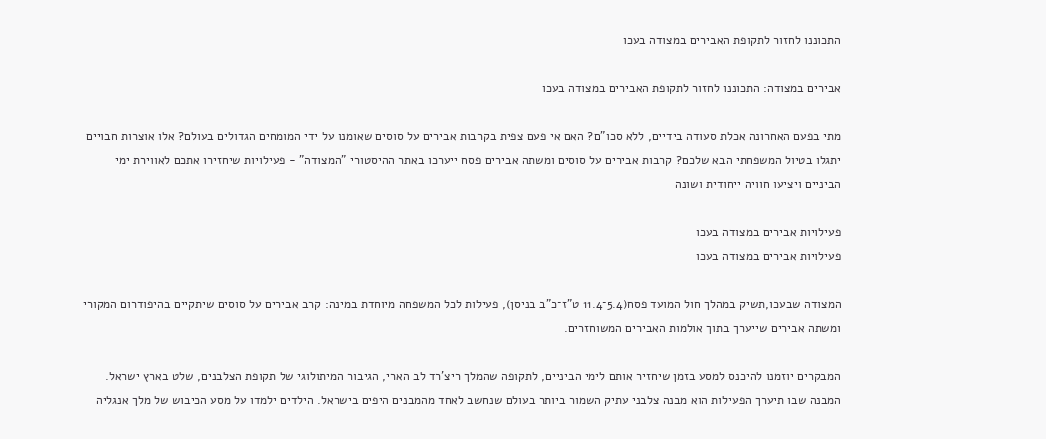התכוננו לחזור לתקופת האבירים במצודה בעכו

אבירים במצודה: התכוננו לחזור לתקופת האבירים במצודה בעכו

מתי בפעם האחרונה אכלת סעודה בידיים, ללא סכו"ם? האם אי פעם צפית בקרבות אבירים על סוסים שאומנו על ידי המומחים הגדולים בעולם? אלו אוצרות חבויים יתגלו בטיול המשפחתי הבא שלכם? קרבות אבירים על סוסים ומשתה אבירים פסח ייערכו באתר ההיסטורי "המצודה" - פעילויות שיחזירו אתכם לאווירת ימי הביניים ויציעו חוויה ייחודית ושונה

פעילויות אבירים במצודה בעכו
פעילויות אבירים במצודה בעכו

המצודה שבעכו,תשיק במהלך חול המועד פסח(5.4־11.4 ט"ז־כ"ב בניסן), פעילות לכל המשפחה מיוחדת במינה: קרב אבירים על סוסים שיתקיים בהיפודרום המקורי ומשתה אבירים שייערך בתוך אולמות האבירים המשוחזרים.

המבקרים יוזמנו להיכנס למסע בזמן שיחזיר אותם לימי הביניים, לתקופה שהמלך ריצ'רד לב הארי, הגיבור המיתולוגי של תקופת הצלבנים, שלט בארץ ישראל. המבנה שבו תיערך הפעילות הוא מבנה צלבני עתיק השמור ביותר בעולם שנחשב לאחד מהמבנים היפים בישראל. הילדים ילמדו על מסע הכיבוש של מלך אנגליה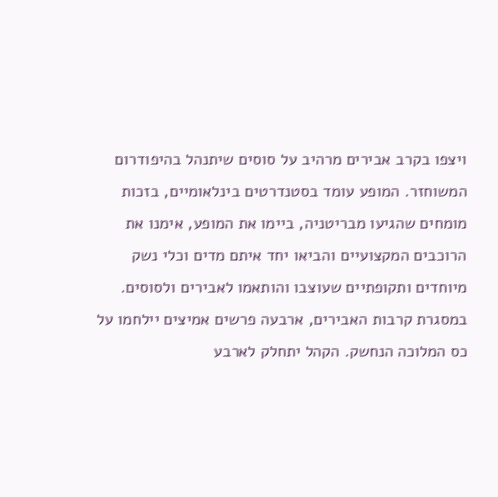ויצפו בקרב אבירים מרהיב על סוסים שיתנהל בהיפודרום המשוחזר. המופע עומד בסטנדרטים בינלאומיים, בזכות מומחים שהגיעו מבריטניה, ביימו את המופע, אימנו את הרוכבים המקצועיים והביאו יחד איתם מדים וכלי נשק מיוחדים ותקופתיים שעוצבו והותאמו לאבירים ולסוסים. במסגרת קרבות האבירים, ארבעה פרשים אמיצים יילחמו על כס המלוכה הנחשק. הקהל יתחלק לארבע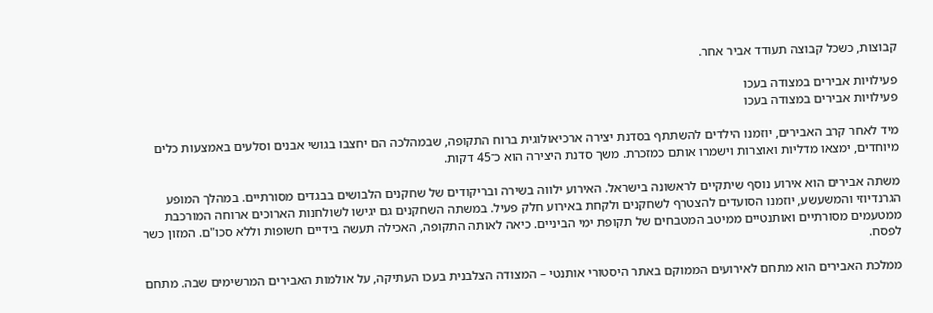קבוצות, כשכל קבוצה תעודד אביר אחר.

פעילויות אבירים במצודה בעכו
פעילויות אבירים במצודה בעכו

מיד לאחר קרב האבירים, יוזמנו הילדים להשתתף בסדנת יצירה ארכיאולוגית ברוח התקופה, שבמהלכה הם יחצבו בגושי אבנים וסלעים באמצעות כלים מיוחדים, ימצאו מדליות ואוצרות וישמרו אותם כמזכרת. משך סדנת היצירה הוא כ־45 דקות.

משתה אבירים הוא אירוע נוסף שיתקיים לראשונה בישראל. האירוע ילווה בשירה ובריקודים של שחקנים הלבושים בבגדים מסורתיים. במהלך המופע הגרנדיוזי והמשעשע, יוזמנו הסועדים להצטרף לשחקנים ולקחת באירוע חלק פעיל. במשתה השחקנים גם יגישו לשולחנות הארוכים ארוחה המורכבת ממטעמים מסורתיים ואותנטיים ממיטב המטבחים של תקופת ימי הביניים. כיאה לאותה התקופה, האכילה תעשה בידיים חשופות וללא סכו"ם. המזון כשר לפסח.

ממלכת האבירים הוא מתחם לאירועים הממוקם באתר היסטורי אותנטי – המצודה הצלבנית בעכו העתיקה, על אולמות האבירים המרשימים שבה. מתחם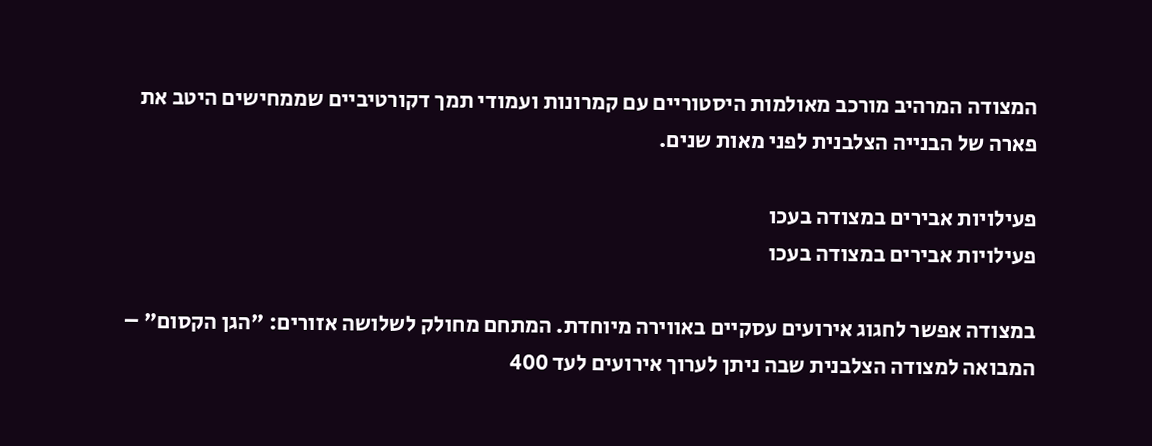המצודה המרהיב מורכב מאולמות היסטוריים עם קמרונות ועמודי תמך דקורטיביים שממחישים היטב את פארה של הבנייה הצלבנית לפני מאות שנים.

פעילויות אבירים במצודה בעכו
פעילויות אבירים במצודה בעכו

במצודה אפשר לחגוג אירועים עסקיים באווירה מיוחדת. המתחם מחולק לשלושה אזורים: "הגן הקסום" – המבואה למצודה הצלבנית שבה ניתן לערוך אירועים לעד 400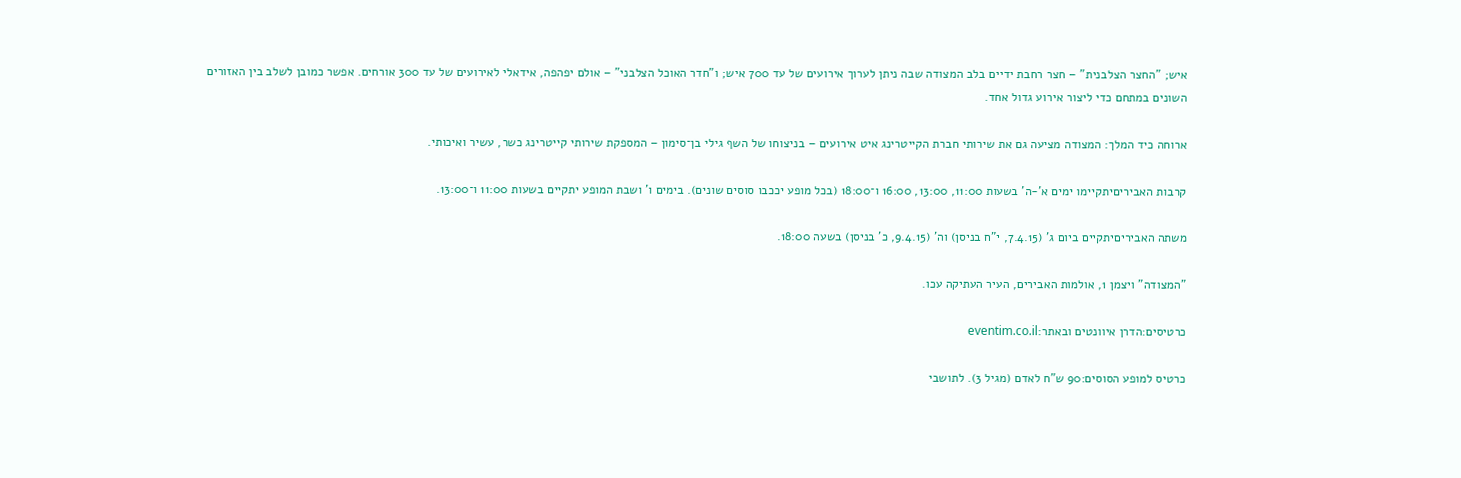איש; "החצר הצלבנית" – חצר רחבת ידיים בלב המצודה שבה ניתן לערוך אירועים של עד 700 איש; ו"חדר האוכל הצלבני" – אולם יפהפה, אידאלי לאירועים של עד 300 אורחים. אפשר כמובן לשלב בין האזורים השונים במתחם כדי ליצור אירוע גדול אחד.

ארוחה כיד המלך: המצודה מציעה גם את שירותי חברת הקייטרינג איט אירועים – בניצוחו של השף גילי בן־סימון – המספקת שירותי קייטרינג כשר, עשיר ואיכותי.

קרבות האביריםיתקיימו ימים א'-ה' בשעות 11:00, 13:00, 16:00 ו־18:00 (בכל מופע יככבו סוסים שונים). בימים ו' ושבת המופע יתקיים בשעות 11:00 ו־13:00.

משתה האביריםיתקיים ביום ג' (7.4.15, י"ח בניסן) וה' (9.4.15, כ' בניסן) בשעה 18:00.

"המצודה" ויצמן 1, אולמות האבירים, העיר העתיקה עכו.

כרטיסים:הדרן איוונטים ובאתר:eventim.co.il

כרטיס למופע הסוסים:90 ש"ח לאדם (מגיל 3). לתושבי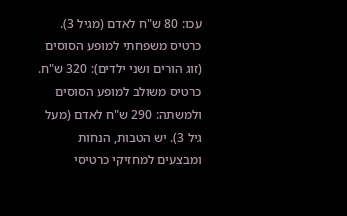עכו: 80 ש"ח לאדם (מגיל 3). כרטיס משפחתי למופע הסוסים (זוג הורים ושני ילדים): 320 ש"ח. כרטיס משולב למופע הסוסים ולמשתה: 290 ש"ח לאדם (מעל גיל 3). יש הטבות, הנחות ומבצעים למחזיקי כרטיסי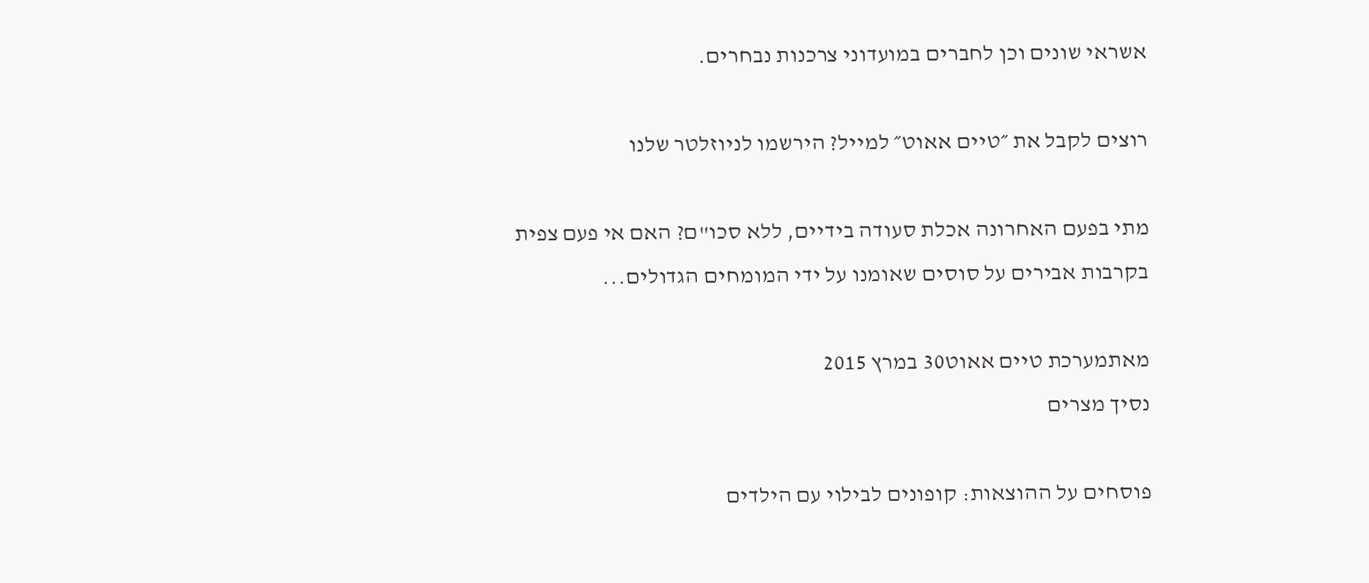אשראי שונים וכן לחברים במועדוני צרכנות נבחרים.

רוצים לקבל את ״טיים אאוט״ למייל? הירשמו לניוזלטר שלנו

מתי בפעם האחרונה אכלת סעודה בידיים, ללא סכו"ם? האם אי פעם צפית בקרבות אבירים על סוסים שאומנו על ידי המומחים הגדולים...

מאתמערכת טיים אאוט30 במרץ 2015
נסיך מצרים

פוסחים על ההוצאות: קופונים לבילוי עם הילדים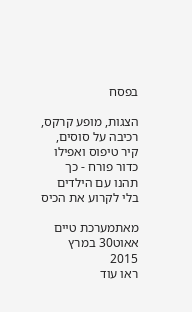בפסח

הצגות, מופע קרקס, רכיבה על סוסים, קיר טיפוס ואפילו כדור פורח - כך תהנו עם הילדים בלי לקרוע את הכיס

מאתמערכת טיים אאוט30 במרץ 2015
ראו עוד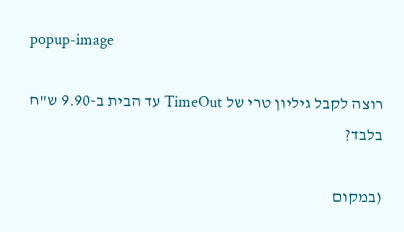popup-image

רוצה לקבל גיליון טרי של TimeOut עד הבית ב-9.90 ש"ח בלבד?

(במקום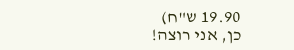19.90 ש"ח)
כן, אני רוצה!